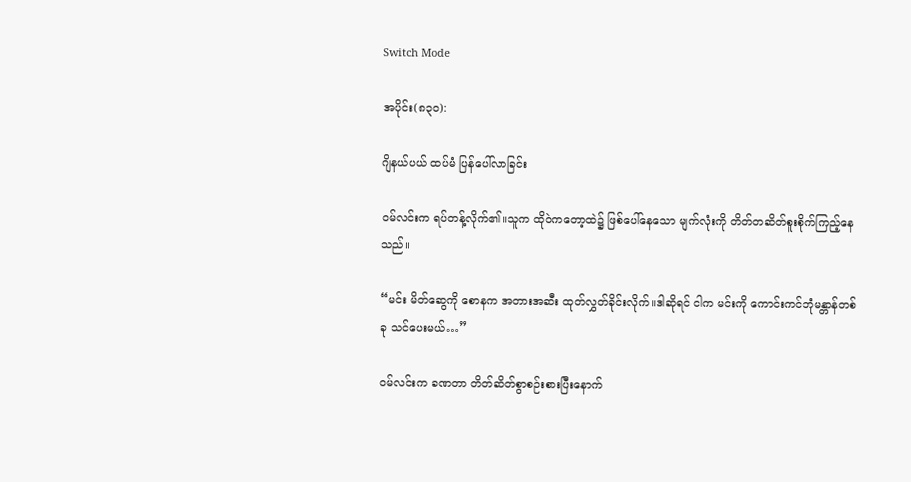Switch Mode

အပိုင်း(၈၃၀):

ဂျိနယ်ပယ် ထပ်မံ ပြန်ပေါ်လာခြင်း

ဝမ်လင်းက ရပ်တန့်လိုက်၏။သူက ထိုဝဲကတော့ထဲ၌ ဖြစ်ပေါ်နေသော မျက်လုံးကို တိတ်တဆိတ်စူးစိုက်ကြည့်နေသည်။

“မင်း မိတ်ဆွေကို စောနက အတားအဆီး ထုတ်လွှတ်ခိုင်းလိုက်။ဒါဆိုရင် ငါက မင်းကို ကောင်းကင်ဘုံမန္တာန်တစ်ခု သင်ပေးမယ်…”

ဝမ်လင်းက ခဏတာ တိတ်ဆိတ်စွာစဉ်းစားပြီးနောက်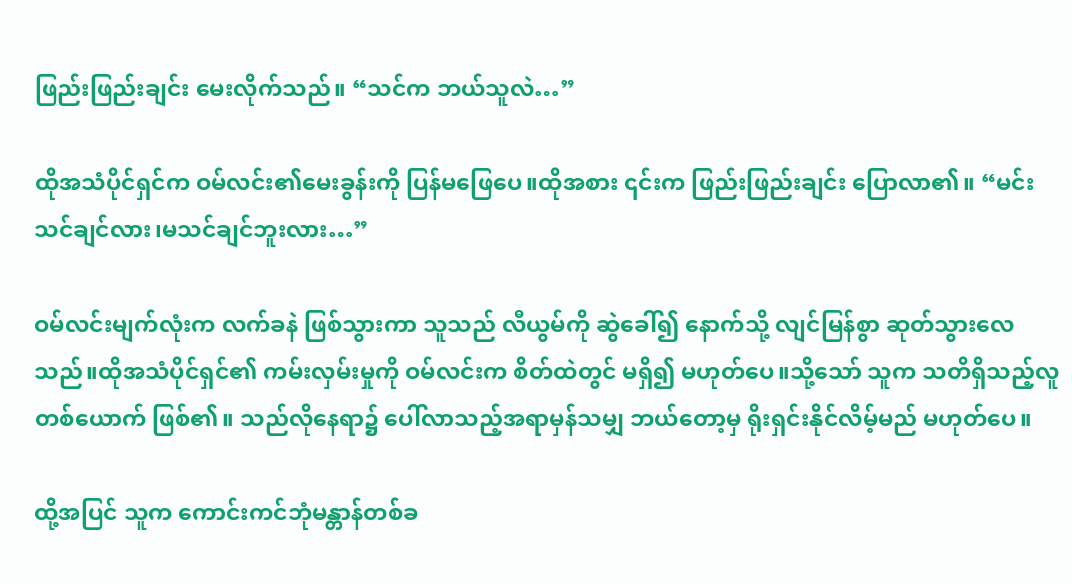ဖြည်းဖြည်းချင်း မေးလိုက်သည်။ “သင်က ဘယ်သူလဲ…”

ထိုအသံပိုင်ရှင်က ဝမ်လင်း၏မေးခွန်းကို ပြန်မဖြေပေ။ထိုအစား ၎င်းက ဖြည်းဖြည်းချင်း ပြောလာ၏။ “မင်း သင်ချင်လား၊မသင်ချင်ဘူးလား…”

ဝမ်လင်းမျက်လုံးက လက်ခနဲ ဖြစ်သွားကာ သူသည် လီယွမ်ကို ဆွဲခေါ်၍ နောက်သို့ လျင်မြန်စွာ ဆုတ်သွားလေသည်။ထိုအသံပိုင်ရှင်၏ ကမ်းလှမ်းမှုကို ဝမ်လင်းက စိတ်ထဲတွင် မရှိ၍ မဟုတ်ပေ။သို့သော် သူက သတိရှိသည့်လူတစ်ယောက် ဖြစ်၏။ သည်လိုနေရာ၌ ပေါ်လာသည့်အရာမှန်သမျှ ဘယ်တော့မှ ရိုးရှင်းနိုင်လိမ့်မည် မဟုတ်ပေ။

ထို့အပြင် သူက ကောင်းကင်ဘုံမန္တာန်တစ်ခ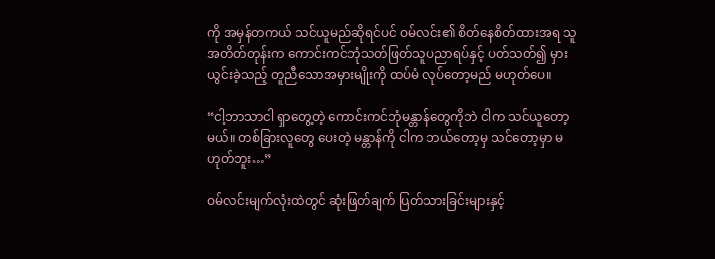ကို အမှန်တကယ် သင်ယူမည်ဆိုရင်ပင် ဝမ်လင်း၏ စိတ်နေစိတ်ထားအရ သူ အတိတ်တုန်းက ကောင်းကင်ဘုံသတ်ဖြတ်သူပညာရပ်နှင့် ပတ်သတ်၍ မှားယွင်းခဲ့သည့် တူညီသောအမှားမျိုးကို ထပ်မံ လုပ်တော့မည် မဟုတ်ပေ။

“ငါ့ဘာသာငါ ရှာတွေ့တဲ့ ကောင်းကင်ဘုံမန္တာန်တွေကိုဘဲ ငါက သင်ယူတော့မယ်။ တစ်ခြားလူတွေ ပေးတဲ့ မန္တာန်ကို ငါက ဘယ်တော့မှ သင်တော့မှာ မဟုတ်ဘူး…”

ဝမ်လင်းမျက်လုံးထဲတွင် ဆုံးဖြတ်ချက် ပြတ်သားခြင်းများနှင့်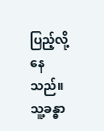ပြည့်လို့နေသည်။သူ့ခန္ဓာ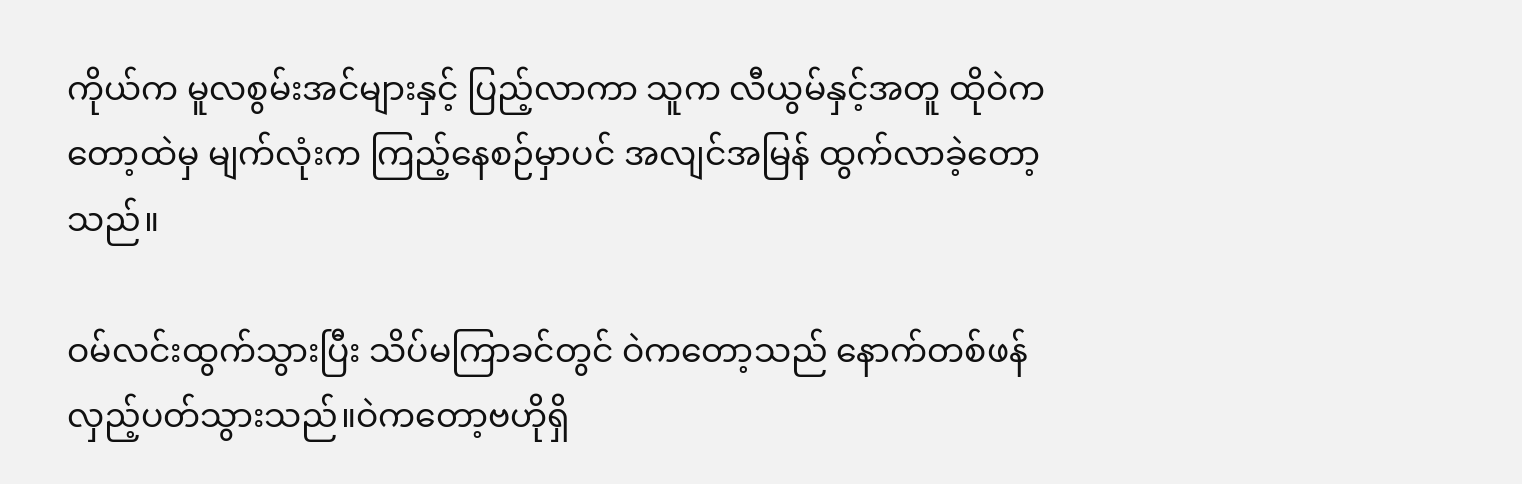ကိုယ်က မူလစွမ်းအင်များနှင့် ပြည့်လာကာ သူက လီယွမ်နှင့်အတူ ထိုဝဲကတော့ထဲမှ မျက်လုံးက ကြည့်နေစဉ်မှာပင် အလျင်အမြန် ထွက်လာခဲ့တော့သည်။

ဝမ်လင်းထွက်သွားပြီး သိပ်မကြာခင်တွင် ဝဲကတော့သည် နောက်တစ်ဖန် လှည့်ပတ်သွားသည်။ဝဲကတော့ဗဟိုရှိ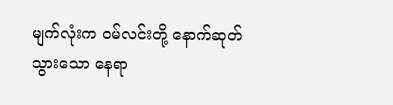မျက်လုံးက ဝမ်လင်းတို့ နောက်ဆုတ်သွားသော နေရာ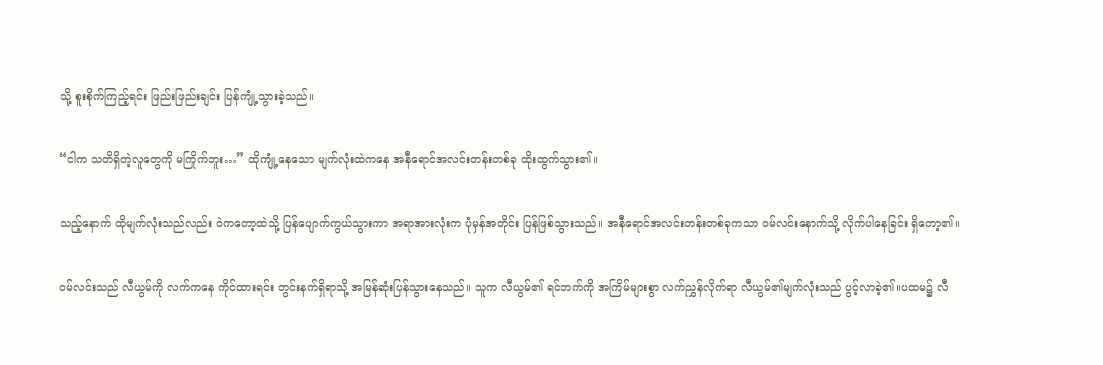သို့ စူးစိုက်ကြည့်ရင်း ဖြည်းဖြည်းချင်း ပြန်ကျုံ့သွားခဲ့သည်။

“ငါက သတိရှိတဲ့လူတွေကို မကြိုက်ဘူး…” ထိုကျုံ့နေသော မျက်လုံးထဲကနေ အနီရောင်အလင်းတန်းတစ်ခု ထိုးထွက်သွား၏။

သည့်နောက် ထိုမျက်လုံးသည်လည်း ဝဲကတော့ထဲသို့ ပြန်ပျောက်ကွယ်သွားကာ အရာအားလုံးက ပုံမှန်အတိုင်း ပြန်ဖြစ်သွားသည်။ အနီရောင်အလင်းတန်းတစ်ခုကသာ ဝမ်လင်းနောက်သို့ လိုက်ပါနေခြင်း ရှိတော့၏။

ဝမ်လင်းသည် လီယွမ်ကို လက်ကနေ ကိုင်ထားရင်း တွင်းနက်ရှိရာသို့ အမြန်ဆုံးပြန်သွားနေသည်။ သူက လီယွမ်၏ ရင်ဘက်ကို အကြိမ်များစွာ လက်ညွှန်လိုက်ရာ လီယွမ်၏မျက်လုံးသည် ပွင့်လာခဲ့၏။ပထမ၌ လီ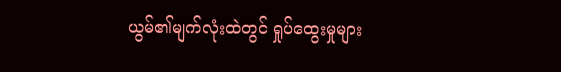ယွမ်၏မျက်လုံးထဲတွင် ရှုပ်ထွေးမှုများ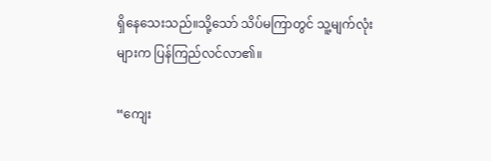ရှိနေသေးသည်။သို့သော် သိပ်မကြာတွင် သူ့မျက်လုံးများက ပြန်ကြည်လင်လာ၏။

“ကျေး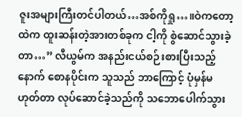ဇူးအများကြီးတင်ပါတယ်…အစ်ကိုရှု…။ဝဲကတော့ထဲက ထူးဆန်းတဲ့အားတစ်ခုက ငါ့ကို စွဲဆောင်သွားခဲ့တာ…” လီယွမ်က အနည်းငယ်စဉ်းစားပြီးသည့်နောက် စောနပိုင်းက သူသည် ဘာကြောင့် ပုံမှန်မဟုတ်တာ လုပ်ဆောင်ခဲ့သည်ကို သဘောပေါက်သွား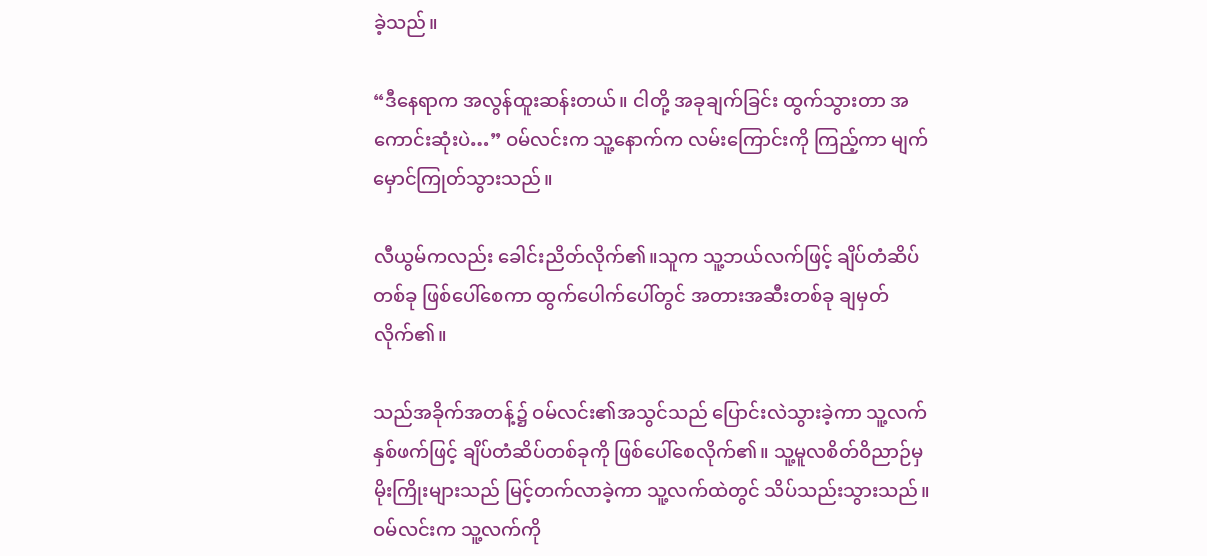ခဲ့သည်။

“ဒီနေရာက အလွန်ထူးဆန်းတယ်။ ငါတို့ အခုချက်ခြင်း ထွက်သွားတာ အကောင်းဆုံးပဲ…” ဝမ်လင်းက သူ့နောက်က လမ်းကြောင်းကို ကြည့်ကာ မျက်မှောင်ကြုတ်သွားသည်။

လီယွမ်ကလည်း ခေါင်းညိတ်လိုက်၏။သူက သူ့ဘယ်လက်ဖြင့် ချိပ်တံဆိပ်တစ်ခု ဖြစ်ပေါ်စေကာ ထွက်ပေါက်ပေါ်တွင် အတားအဆီးတစ်ခု ချမှတ်လိုက်၏။

သည်အခိုက်အတန့်၌ ဝမ်လင်း၏အသွင်သည် ပြောင်းလဲသွားခဲ့ကာ သူ့လက်နှစ်ဖက်ဖြင့် ချိပ်တံဆိပ်တစ်ခုကို ဖြစ်ပေါ်စေလိုက်၏။ သူ့မူလစိတ်ဝိညာဉ်မှ မိုးကြိုးများသည် မြင့်တက်လာခဲ့ကာ သူ့လက်ထဲတွင် သိပ်သည်းသွားသည်။ဝမ်လင်းက သူ့လက်ကို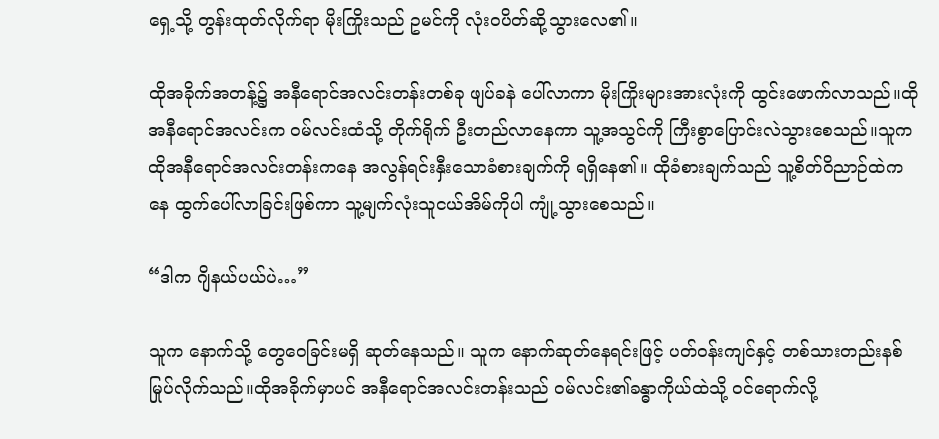ရှေ့သို့ တွန်းထုတ်လိုက်ရာ မိုးကြိုးသည် ဥမင်ကို လုံးဝပိတ်ဆို့သွားလေ၏။

ထိုအခိုက်အတန့်၌ အနီရောင်အလင်းတန်းတစ်ခု ဖျပ်ခနဲ ပေါ်လာကာ မိုးကြိုးများအားလုံးကို ထွင်းဖောက်လာသည်။ထိုအနီရောင်အလင်းက ဝမ်လင်းထံသို့ တိုက်ရိုက် ဦးတည်လာနေကာ သူ့အသွင်ကို ကြီးစွာပြောင်းလဲသွားစေသည်။သူက ထိုအနီရောင်အလင်းတန်းကနေ အလွန်ရင်းနှီးသောခံစားချက်ကို ရရှိနေ၏။ ထိုခံစားချက်သည် သူ့စိတ်ဝိညာဉ်ထဲကနေ ထွက်ပေါ်လာခြင်းဖြစ်ကာ သူ့မျက်လုံးသူငယ်အိမ်ကိုပါ ကျုံ့သွားစေသည်။

“ဒါက ဂျိနယ်ပယ်ပဲ…”

သူက နောက်သို့ တွေဝေခြင်းမရှိ ဆုတ်နေသည်။ သူက နောက်ဆုတ်နေရင်းဖြင့် ပတ်ဝန်းကျင်နှင့် တစ်သားတည်းနစ်မြုပ်လိုက်သည်။ထိုအခိုက်မှာပင် အနီရောင်အလင်းတန်းသည် ဝမ်လင်း၏ခန္ဓာကိုယ်ထဲသို့ ဝင်ရောက်လို့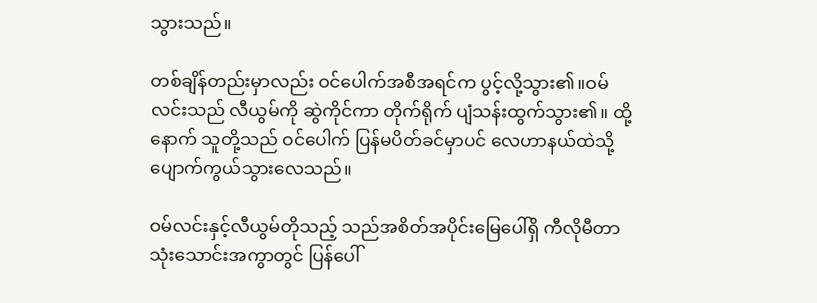သွားသည်။

တစ်ချိန်တည်းမှာလည်း ဝင်ပေါက်အစီအရင်က ပွင့်လို့သွား၏။ဝမ်လင်းသည် လီယွမ်ကို ဆွဲကိုင်ကာ တိုက်ရိုက် ပျံသန်းထွက်သွား၏။ ထို့နောက် သူတို့သည် ဝင်ပေါက် ပြန်မပိတ်ခင်မှာပင် လေဟာနယ်ထဲသို့ ပျောက်ကွယ်သွားလေသည်။

ဝမ်လင်းနှင့်လီယွမ်တိုသည့် သည်အစိတ်အပိုင်းမြေပေါ်ရှိ ကီလိုမီတာသုံးသောင်းအကွာတွင် ပြန်ပေါ်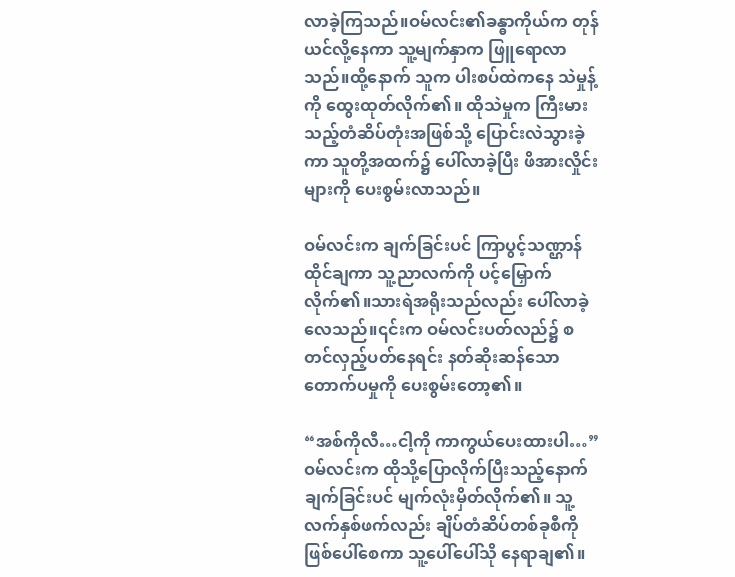လာခဲ့ကြသည်။ဝမ်လင်း၏ခန္ဓာကိုယ်က တုန်ယင်လို့နေကာ သူ့မျက်နှာက ဖြူရောလာသည်။ထို့နောက် သူက ပါးစပ်ထဲကနေ သဲမှုန့်ကို ထွေးထုတ်လိုက်၏။ ထိုသဲမှုက ကြီးမားသည့်တံဆိပ်တုံးအဖြစ်သို့ ပြောင်းလဲသွားခဲ့ကာ သူတို့အထက်၌ ပေါ်လာခဲ့ပြီး ဖိအားလှိုင်းများကို ပေးစွမ်းလာသည်။

ဝမ်လင်းက ချက်ခြင်းပင် ကြာပွင့်သဏ္ဌာန်ထိုင်ချကာ သူ့ညာလက်ကို ပင့်မြှောက်လိုက်၏။သားရဲအရိုးသည်လည်း ပေါ်လာခဲ့လေသည်။၎င်းက ဝမ်လင်းပတ်လည်၌ စတင်လှည့်ပတ်နေရင်း နတ်ဆိုးဆန်သောတောက်ပမှုကို ပေးစွမ်းတော့၏။

“အစ်ကိုလီ…ငါ့ကို ကာကွယ်ပေးထားပါ…” ဝမ်လင်းက ထိုသို့ပြောလိုက်ပြီးသည့်နောက် ချက်ခြင်းပင် မျက်လုံးမှိတ်လိုက်၏။ သူ့လက်နှစ်ဖက်လည်း ချိပ်တံဆိပ်တစ်ခုစီကို ဖြစ်ပေါ်စေကာ သူ့ပေါ်ပေါ်သို နေရာချ၏။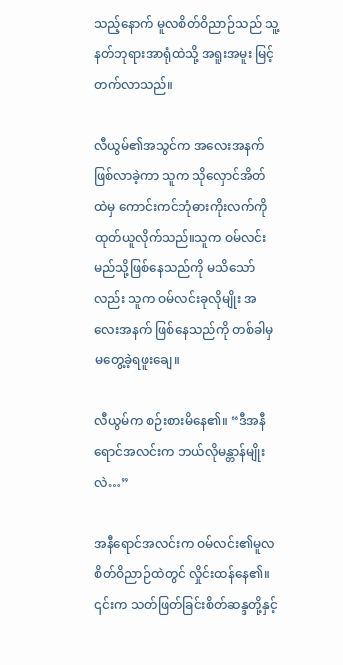သည့်နောက် မူလစိတ်ဝိညာဉ်သည် သူ့နတ်ဘုရားအာရုံထဲသို့ အရူးအမူး မြင့်တက်လာသည်။

လီယွမ်၏အသွင်က အလေးအနက်ဖြစ်လာခဲ့ကာ သူက သိုလှောင်အိတ်ထဲမှ ကောင်းကင်ဘုံဓားကိုးလက်ကို ထုတ်ယူလိုက်သည်။သူက ဝမ်လင်း မည်သို့ဖြစ်နေသည်ကို မသိသော်လည်း သူက ဝမ်လင်းခုလိုမျိုး အလေးအနက် ဖြစ်နေသည်ကို တစ်ခါမှ မတွေ့ခဲ့ရဖူးချေ။

လီယွမ်က စဉ်းစားမိနေ၏။ “ဒီအနီရောင်အလင်းက ဘယ်လိုမန္တာန်မျိုးလဲ…”

အနီရောင်အလင်းက ဝမ်လင်း၏မူလစိတ်ဝိညာဉ်ထဲတွင် လှိုင်းထန်နေ၏။ ၎င်းက သတ်ဖြတ်ခြင်းစိတ်ဆန္ဒတို့နှင့်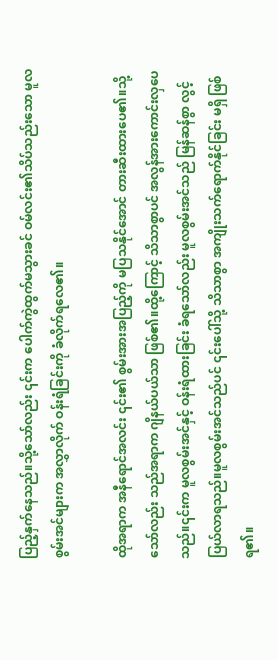ပြည့်နှက်နေသည်။သို့သော်လည်း ၎င်းက ပေါက်ကွဲထွက်မသွားခင် ဝမ်လင်း၏သိပ်သည်းသော မူလစွမ်းအင်များက အလွှာလိုက် ဝန်းရံခြင်းကို ခံလိုက်ရလေ၏။

ထိုအရာက အနီရောင်အလင်း ၎င်း၏ စွမ်းအားအပြည့်ကို မပြသနိုင်အောင် တားဆီးထားပေ၏။သို့သော်လည်း သည်အရာက ဂျိနယ်ပယ်သာ ဖြစ်၏။ထို့ကြောင့် သိသာစွာပင် အလွန်အားကောင်းလှပေသည်။၎င်းက မူလစွမ်းအင်နှင့် ဝန်းရံထားခြင်း ခံရသော်လည်း မူလစွမ်းအင်သည် မြန်ဆန်စွာ လွင့်ပြယ်လာရသည်။မူလစွမ်းအင်သည်ပင် ၎င်းပေါ်သို့ သိသာစွာ အကျိုးသက်ရောက်နိုင်ခြင်း မရှိ ဖြစ်ရ၏။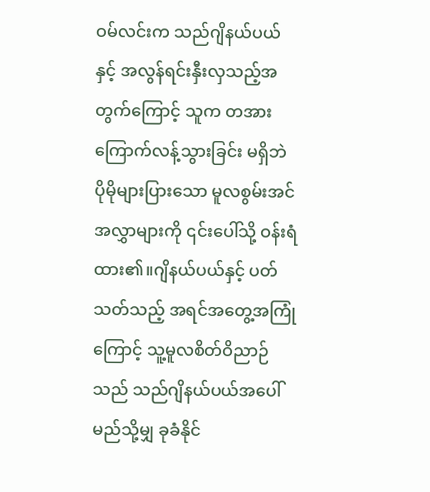ဝမ်လင်းက သည်ဂျိနယ်ပယ်နှင့် အလွန်ရင်းနှီးလှသည့်အတွက်ကြောင့် သူက တအားကြောက်လန့်သွားခြင်း မရှိဘဲ ပိုမိုများပြားသော မူလစွမ်းအင်အလွှာများကို ၎င်းပေါ်သို့ ဝန်းရံထား၏။ဂျိနယ်ပယ်နှင့် ပတ်သတ်သည့် အရင်အတွေ့အကြုံကြောင့် သူ့မူလစိတ်ဝိညာဉ်သည် သည်ဂျိနယ်ပယ်အပေါ် မည်သို့မျှ ခုခံနိုင်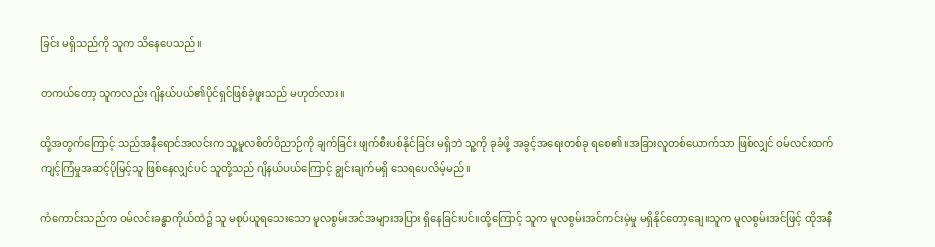ခြင်း မရှိသည်ကို သူက သိနေပေသည်။

တကယ်တော့ သူကလည်း ဂျိနယ်ပယ်၏ပိုင်ရှင်ဖြစ်ခဲ့ဖူးသည် မဟုတ်လား။

ထို့အတွက်ကြောင့် သည်အနီရောင်အလင်းက သူ့မူလစိတ်ဝိညာဉ်ကို ချက်ခြင်း ဖျက်စီးပစ်နိုင်ခြင်း မရှိဘဲ သူ့ကို ခုခံဖို့ အခွင့်အရေးတစ်ခု ရစေ၏။အခြားလူတစ်ယောက်သာ ဖြစ်လျှင် ဝမ်လင်းထက် ကျင့်ကြံမှုအဆင့်ပိုမြင့်သူ ဖြစ်နေလျှင်ပင် သူတို့သည် ဂျိနယ်ပယ်ကြောင့် ချွင်းချက်မရှိ သေရပေလိမ့်မည်။

ကံကောင်းသည်က ဝမ်လင်းခန္ဓာကိုယ်ထဲ၌ သူ မစုပ်ယူရသေးသော မူလစွမ်းအင်အများအပြား ရှိနေခြင်းပင်။ထို့ကြောင့် သူက မူလစွမ်းအင်ကင်းမဲ့မှု မရှိနိုင်တော့ချေ။သူက မူလစွမ်းအင်ဖြင့် ထိုအနီ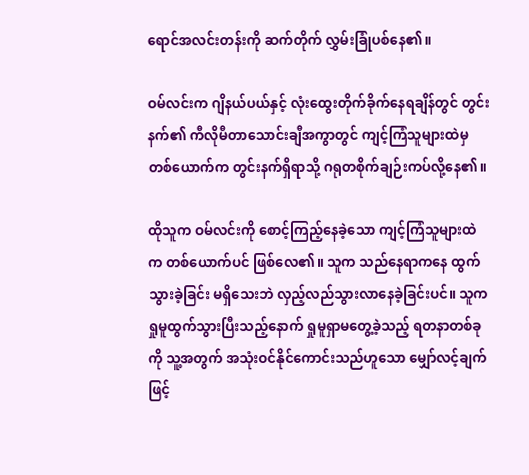ရောင်အလင်းတန်းကို ဆက်တိုက် လွှမ်းခြုံပစ်နေ၏။

ဝမ်လင်းက ဂျိနယ်ပယ်နှင့် လုံးထွေးတိုက်ခိုက်နေရချိန်တွင် တွင်းနက်၏ ကီလိုမီတာသောင်းချီအကွာတွင် ကျင့်ကြံသူများထဲမှ တစ်ယောက်က တွင်းနက်ရှိရာသို့ ဂရုတစိုက်ချဉ်းကပ်လို့နေ၏။

ထိုသူက ဝမ်လင်းကို စောင့်ကြည့်နေခဲ့သော ကျင့်ကြံသူများထဲက တစ်ယောက်ပင် ဖြစ်လေ၏။ သူက သည်နေရာကနေ ထွက်သွားခဲ့ခြင်း မရှိသေးဘဲ လှည့်လည်သွားလာနေခဲ့ခြင်းပင်။ သူက ရှုမူထွက်သွားပြီးသည့်နောက် ရှုမူရှာမတွေ့ခဲ့သည့် ရတနာတစ်ခုကို သူ့အတွက် အသုံးဝင်နိုင်ကောင်းသည်ဟူသော မျှော်လင့်ချက်ဖြင့်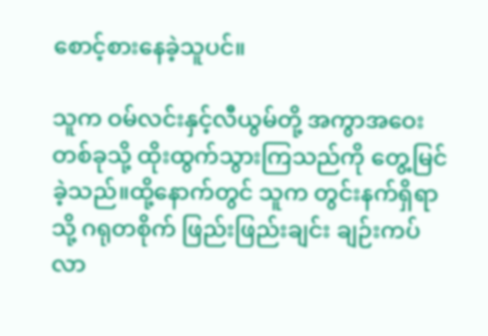စောင့်စားနေခဲ့သူပင်။

သူက ဝမ်လင်းနှင့်လီယွမ်တို့ အကွာအဝေးတစ်ခုသို့ ထိုးထွက်သွားကြသည်ကို တွေ့မြင်ခဲ့သည်။ထို့နောက်တွင် သူက တွင်းနက်ရှိရာသို့ ဂရုတစိုက် ဖြည်းဖြည်းချင်း ချဉ်းကပ်လာ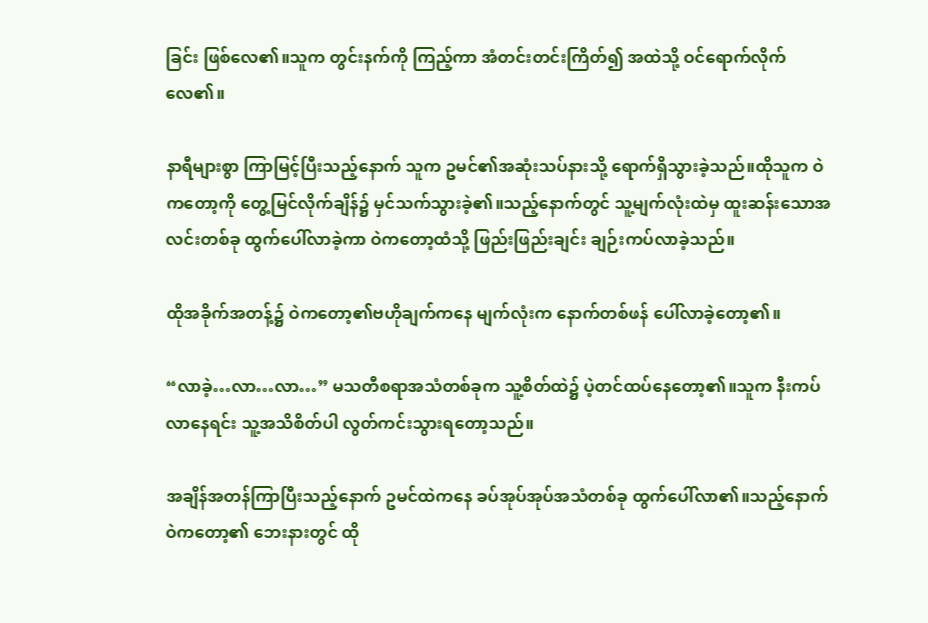ခြင်း ဖြစ်လေ၏။သူက တွင်းနက်ကို ကြည့်ကာ အံတင်းတင်းကြိတ်၍ အထဲသို့ ဝင်ရောက်လိုက်လေ၏။

နာရီများစွာ ကြာမြင့်ပြီးသည့်နောက် သူက ဥမင်၏အဆုံးသပ်နားသို့ ရောက်ရှိသွားခဲ့သည်။ထိုသူက ဝဲကတော့ကို တွေ့မြင်လိုက်ချိန်၌ မှင်သက်သွားခဲ့၏။သည့်နောက်တွင် သူ့မျက်လုံးထဲမှ ထူးဆန်းသောအလင်းတစ်ခု ထွက်ပေါ်လာခဲ့ကာ ဝဲကတော့ထံသို့ ဖြည်းဖြည်းချင်း ချဉ်းကပ်လာခဲ့သည်။

ထိုအခိုက်အတန့်၌ ဝဲကတော့၏ဗဟိုချက်ကနေ မျက်လုံးက နောက်တစ်ဖန် ပေါ်လာခဲ့တော့၏။

“လာခဲ့…လာ…လာ…” မသတီစရာအသံတစ်ခုက သူ့စိတ်ထဲ၌ ပဲ့တင်ထပ်နေတော့၏။သူက နီးကပ်လာနေရင်း သူ့အသိစိတ်ပါ လွတ်ကင်းသွားရတော့သည်။

အချိန်အတန်ကြာပြီးသည့်နောက် ဥမင်ထဲကနေ ခပ်အုပ်အုပ်အသံတစ်ခု ထွက်ပေါ်လာ၏။သည့်နောက် ဝဲကတော့၏ ဘေးနားတွင် ထို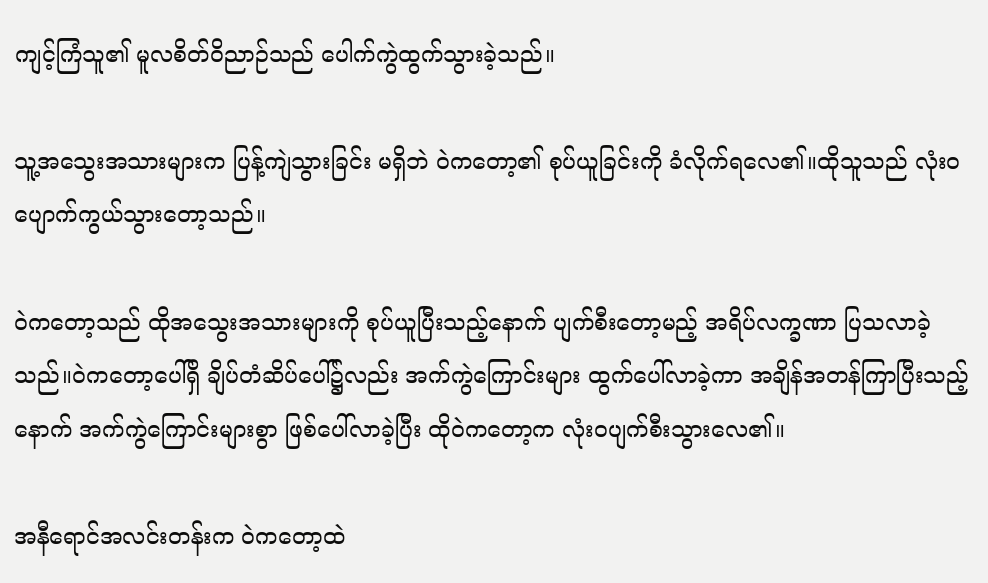ကျင့်ကြံသူ၏ မူလစိတ်ဝိညာဉ်သည် ပေါက်ကွဲထွက်သွားခဲ့သည်။

သူ့အသွေးအသားများက ပြန့်ကျဲသွားခြင်း မရှိဘဲ ဝဲကတော့၏ စုပ်ယူခြင်းကို ခံလိုက်ရလေ၏။ထိုသူသည် လုံးဝ ပျောက်ကွယ်သွားတော့သည်။

ဝဲကတော့သည် ထိုအသွေးအသားများကို စုပ်ယူပြီးသည့်နောက် ပျက်စီးတော့မည့် အရိပ်လက္ခဏာ ပြသလာခဲ့သည်။ဝဲကတော့ပေါ်ရှိ ချိပ်တံဆိပ်ပေါ်၌လည်း အက်ကွဲကြောင်းများ ထွက်ပေါ်လာခဲ့ကာ အချိန်အတန်ကြာပြီးသည့်နောက် အက်ကွဲကြောင်းများစွာ ဖြစ်ပေါ်လာခဲ့ပြီး ထိုဝဲကတော့က လုံးဝပျက်စီးသွားလေ၏။

အနီရောင်အလင်းတန်းက ဝဲကတော့ထဲ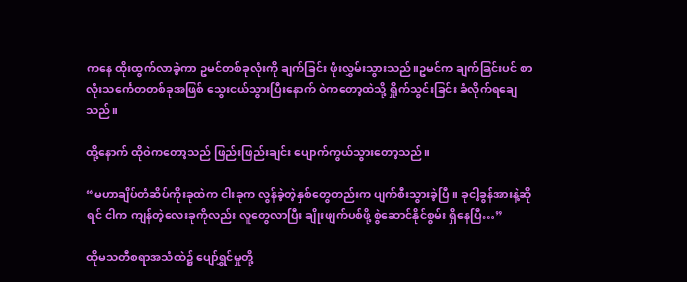က‌နေ ထိုးထွက်လာခဲ့ကာ ဥမင်တစ်ခုလုံးကို ချက်ခြင်း ဖုံးလွှမ်းသွားသည်။ဥမင်က ချက်ခြင်းပင် စာလုံးသင်္ကေတတစ်ခုအဖြစ် သွေးငယ်သွားပြီးနောက် ဝဲကတော့ထဲသို့ ရှိုက်သွင်းခြင်း ခံလိုက်ရချေသည်။

ထို့နောက် ထိုဝဲကတော့သည် ဖြည်းဖြည်းချင်း ပျောက်ကွယ်သွားတော့သည်။

“မဟာချိပ်တံဆိပ်ကိုးခုထဲက ငါးခုက လွန်ခဲ့တဲ့နှစ်တွေတည်းက ပျက်စီးသွားခဲ့ပြီ။ ခုငါ့ခွန်အားနဲ့ဆိုရင် ငါက ကျန်တဲ့လေးခုကိုလည်း လူတွေလာပြီး ချိုးဖျက်ပစ်ဖို့ စွဲဆောင်နိုင်စွမ်း ရှိနေပြီ…”

ထိုမသတီစရာအသံထဲ၌ ပျော်ရွှင်မှုတို့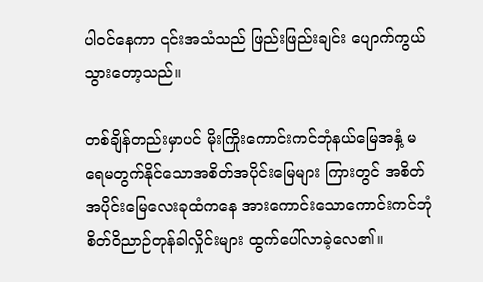ပါဝင်နေကာ ၎င်းအသံသည် ဖြည်းဖြည်းချင်း ပျောက်ကွယ်သွားတော့သည်။

တစ်ချိန်တည်းမှာပင် မိုးကြိုးကောင်းကင်ဘုံနယ်မြေအနှံ့ မရေမတွက်နိုင်သောအစိတ်အပိုင်းမြေများ ကြားတွင် အစိတ်အပိုင်းမြေလေးခုထံကနေ အားကောင်းသောကောင်းကင်ဘုံစိတ်ဝိညာဉ်တုန်ခါလှိုင်းများ ထွက်ပေါ်လာခဲ့လေ၏။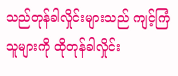သည်တုန်ခါလှိုင်းများသည် ကျင့်ကြံသူများကို ထိုတုန်ခါလှိုင်း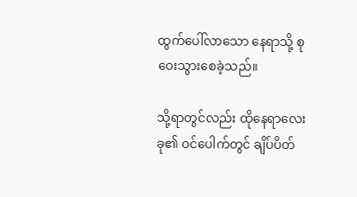ထွက်ပေါ်လာသော နေရာသို့ စုဝေးသွားစေခဲ့သည်။

သို့ရာတွင်လည်း ထိုနေရာလေးခု၏ ဝင်ပေါက်တွင် ချိပ်ပိတ်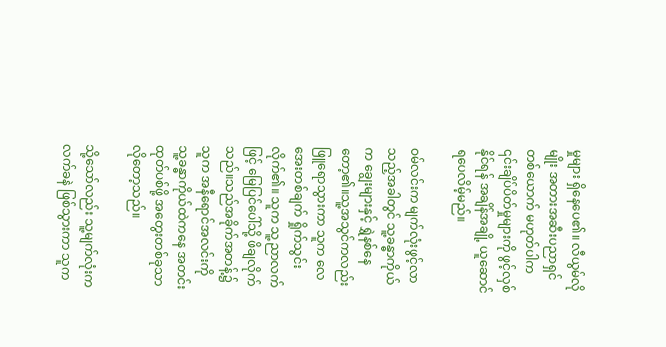မှုများ ရှိနေပေ၏။ လီယွမ်လိုမျိုး အတားအဆီးပညာရှင်တစ်ယောက် မဟုတ်ပါက ၎င်းချိပ်ပိတ်မှုများကို ဖွင့်လှစ်နိုင်ရန် အချိန်အချို့ ယူဆောင်ရပေလိမ့်မည်။

ဝမ်လင်းက မျက်လုံးဖွင့်လာသည့်အခါတွင် သူ့ခန္ဓာကိုယ်က ချွေးများနှင့် ရွှဲနစ်နေတော့၏။သူ့အသွင်ကလည်း ဖြူရောသွားကာ သူက လေအေးတစ်ချက် ရှိုက်သွင်းလိုက်၏။ သူက သူ့ညာလက်ဖြင့် မြေပြင်ပေါ်သို့ ဖိချလိုက်သည်။သည်အခိုက်အတန့်၌ သူက အနီရောင်အလင်းကို သူ့ခန္ဓာကိုယ်ထဲကနေ အတင်းထုတ်ပစ်ဖို့ အတွေးတစ်ခုသာ လိုတော့သည်။

သို့သော်လည်း သူ့မျက်လုံးက လက်ခနဲ ဖြစ်သွားကာ သူက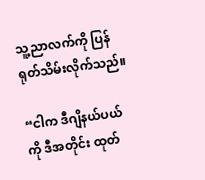သူ့ညာလက်ကို ပြန်ရုတ်သိမ်းလိုက်သည်။

“ငါက ဒီဂျိနယ်ပယ်ကို ဒီအတိုင်း ထုတ်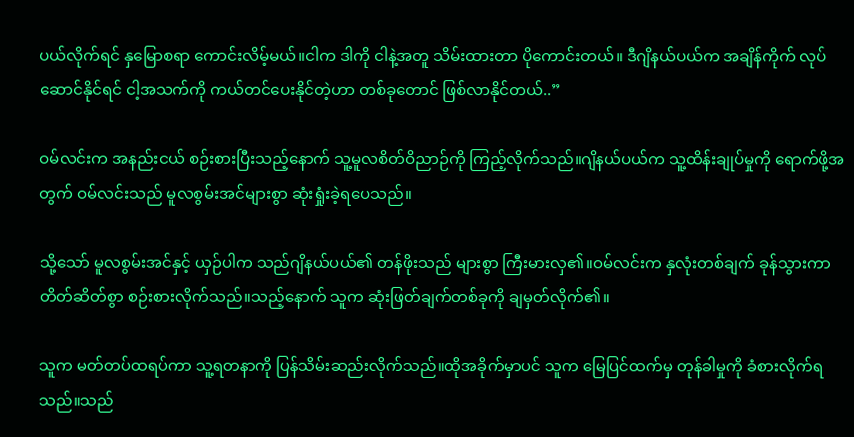ပယ်လိုက်ရင် နှမြောစရာ ကောင်းလိမ့်မယ်။ငါက ဒါကို ငါနဲ့အတူ သိမ်းထားတာ ပိုကောင်းတယ်။ ဒီဂျိနယ်ပယ်က အချိန်ကိုက် လုပ်ဆောင်နိုင်ရင် ငါ့အသက်ကို ကယ်တင်ပေးနိုင်တဲ့ဟာ တစ်ခုတောင် ဖြစ်လာနိုင်တယ်..”

ဝမ်လင်းက အနည်းငယ် စဉ်းစားပြီးသည့်နောက် သူ့မူလစိတ်ဝိညာဉ်ကို ကြည့်လိုက်သည်။ဂျိနယ်ပယ်က သူ့ထိန်းချုပ်မှုကို ရောက်ဖို့အတွက် ဝမ်လင်းသည် မူလစွမ်းအင်များစွာ ဆုံးရှုံးခဲ့ရပေသည်။

သို့သော် မူလစွမ်းအင်နှင့် ယှဉ်ပါက သည်ဂျိနယ်ပယ်၏ တန်ဖိုးသည် များစွာ ကြီးမားလှ၏။ဝမ်လင်းက နှလုံးတစ်ချက် ခုန်သွားကာ တိတ်ဆိတ်စွာ စဉ်းစားလိုက်သည်။သည့်နောက် သူက ဆုံးဖြတ်ချက်တစ်ခုကို ချမှတ်လိုက်၏။

သူက မတ်တပ်ထရပ်ကာ သူ့ရတနာကို ပြန်သိမ်းဆည်းလိုက်သည်။ထိုအခိုက်မှာပင် သူက မြေပြင်ထက်မှ တုန်ခါမှုကို ခံစားလိုက်ရသည်။သည်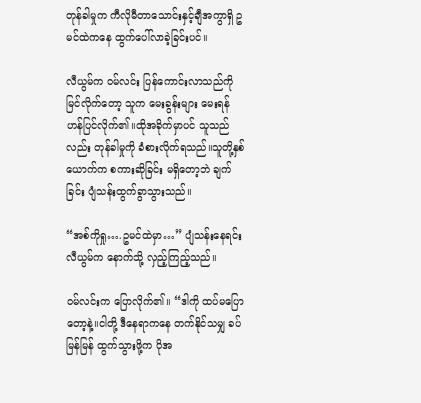တုန်ခါမှုက ကီလိုမီတာသောင်းနှင့်ချီအကွာရှိ ဥမင်ထဲကနေ ထွက်ပေါ်လာခဲ့ခြင်းပင်။

လီယွမ်က ဝမ်လင်း ပြန်ကောင်းလာသည်ကို မြင်လိုက်တော့ သူက မေးခွန်းများ မေးရန် ဟန်ပြင်လိုက်၏။ထိုအခိုက်မှာပင် သူသည်လည်း တုန်ခါမှုကို ခံစားလိုက်ရသည်။သူတို့နှစ်ယောက်က စကားဆိုခြင်း မရှိတော့ဘဲ ချက်ခြင်း ပျံသန်းထွက်ခွာသွားသည်။

“အစ်ကိုရှု….ဥမင်ထဲမှာ…” ပျံသန်းနေရင်း လီယွမ်က နောက်သို့ လှည့်ကြည့်သည်။

ဝမ်လင်းက ပြောလိုက်၏။ “ဒါကို ထပ်မပြောတော့နဲ့။ငါတို့ ဒီနေရာကနေ တက်နိုင်သမျှ ခပ်မြန်မြန် ထွက်သွားဖို့က ပိုအ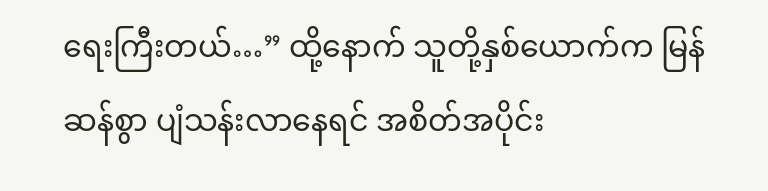ရေးကြီးတယ်…” ထို့နောက် သူတို့နှစ်ယောက်က မြန်ဆန်စွာ ပျံသန်းလာနေရင် အစိတ်အပိုင်း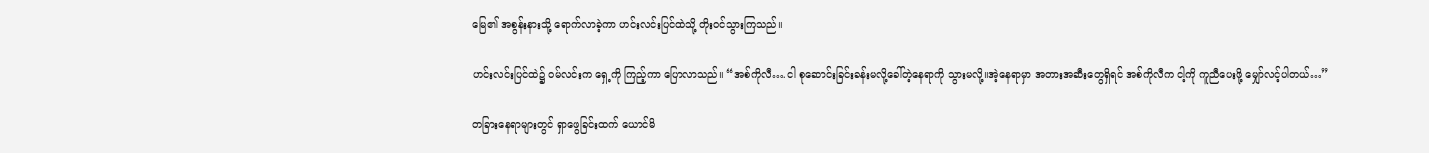မြေ၏ အစွန်းနားသို့ ရောက်လာခဲ့ကာ ဟင်းလင်းပြင်ထဲသို့ တိုးဝင်သွားကြသည်။

ဟင်းလင်းပြင်ထဲ၌ ဝမ်လင်းက ရှေ့ကို ကြည့်ကာ ပြောလာသည်။ “အစ်ကိုလီ….ငါ စုဆောင်းခြင်းခန်းမလို့ခေါ်တဲ့နေရာကို သွားမလို့။အဲ့နေရာမှာ အတားအဆီးတွေရှိရင် အစ်ကိုလီက ငါ့ကို ကူညီပေးဖို့ မျှော်လင့်ပါတယ်…”

တခြားနေရာများတွင် ရှာဖွေခြင်းထက် ယောင်မိ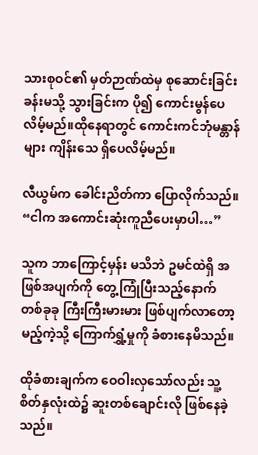သားစုဝင်၏ မှတ်ဉာဏ်ထဲမှ စုဆောင်းခြင်းခန်းမသို့ သွားခြင်းက ပို၍ ကောင်းမွန်ပေလိမ့်မည်။ထိုနေရာတွင် ကောင်းကင်ဘုံမန္တာန်များ ကျိန်းသေ ရှိပေလိမ့်မည်။

လီယွမ်က ခေါင်းညိတ်ကာ ပြောလိုက်သည်။ “ငါက အကောင်းဆုံးကူညီပေးမှာပါ…”

သူက ဘာကြောင့်မှန်း မသိဘဲ ဥမင်ထဲရှိ အဖြစ်အပျက်ကို တွေ့ကြုံပြီးသည့်နောက် တစ်ခုခု ကြီးကြီးမားမား ဖြစ်ပျက်လာတော့မည့်ကဲ့သို့ ကြောက်ရွှံ့မှုကို ခံစားနေမိသည်။

ထိုခံစားချက်က ဝေဝါးလှသော်လည်း သူ့စိတ်နှလုံးထဲ၌ ဆူးတစ်ချောင်းလို ဖြစ်နေခဲ့သည်။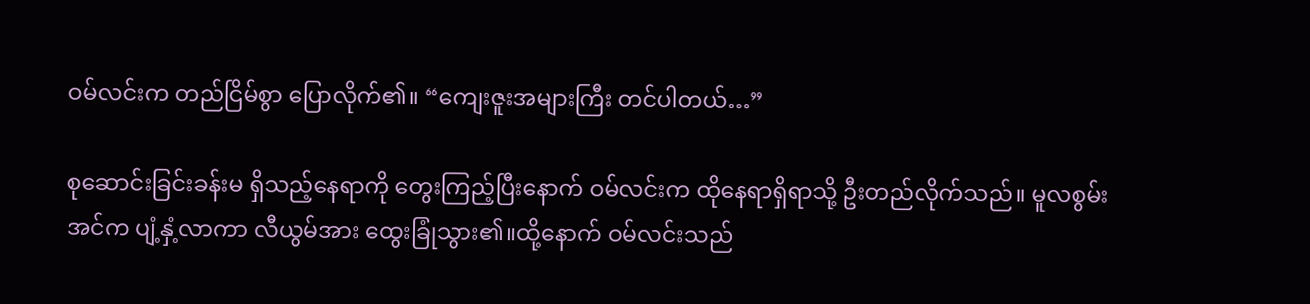ဝမ်လင်းက တည်ငြိမ်စွာ ပြောလိုက်၏။ “ကျေးဇူးအများကြီး တင်ပါတယ်…”

စုဆောင်းခြင်းခန်းမ ရှိသည့်နေရာကို တွေးကြည့်ပြီးနောက် ဝမ်လင်းက ထိုနေရာရှိရာသို့ ဦးတည်လိုက်သည်။ မူလစွမ်းအင်က ပျံ့နှံ့လာကာ လီယွမ်အား ထွေးခြုံသွား၏။ထို့နောက် ဝမ်လင်းသည်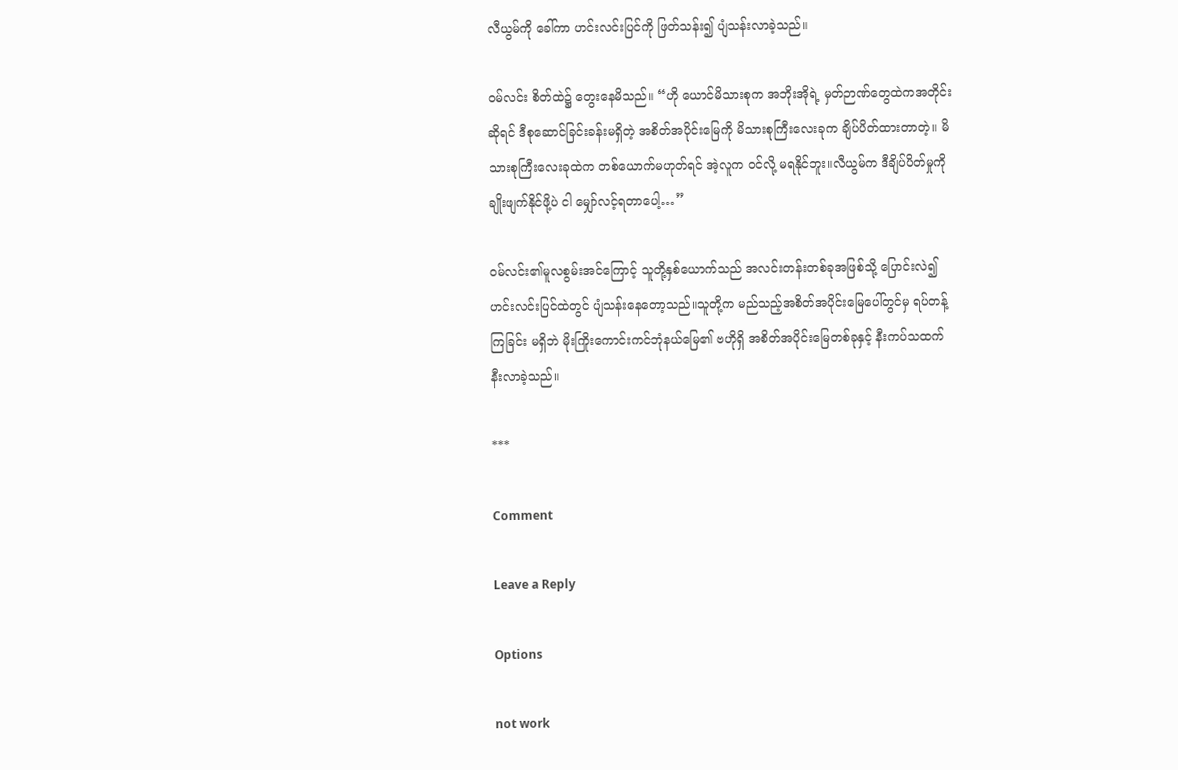လီယွမ်ကို ခေါ်ကာ ဟင်းလင်းပြင်ကို ဖြတ်သန်း၍ ပျံသန်းလာခဲ့သည်။

ဝမ်လင်း စိတ်ထဲ၌ တွေးနေမိသည်။ “ဟို ယောင်မိသားစုက အဘိုးအိုရဲ့ မှတ်ဉာဏ်တွေထဲကအတိုင်းဆိုရင် ဒီစုဆောင်ခြင်းခန်းမရှိတဲ့ အစိတ်အပိုင်းမြေကို မိသားစုကြီးလေးခုက ချိပ်ပိတ်ထားတာတဲ့။ မိသားစုကြီးလေးခုထဲက တစ်ယောက်မဟုတ်ရင် အဲ့လူက ဝင်လို့ မရနိုင်ဘူး။လီယွမ်က ဒီချိပ်ပိတ်မှုကို ချိုးဖျက်နိုင်ဖို့ပဲ ငါ မျှော်လင့်ရတာပေါ့…”

ဝမ်လင်း၏မူလစွမ်းအင်ကြောင့် သူတို့နှစ်ယောက်သည် အလင်းတန်းတစ်ခုအဖြစ်သို့ ပြောင်းလဲ၍ ဟင်းလင်းပြင်ထဲတွင် ပျံသန်းနေတော့သည်။သူတို့က မည်သည့်အစိတ်အပိုင်းမြေပေါ်တွင်မှ ရပ်တန့်ကြခြင်း မရှိဘဲ မိုးကြိုးကောင်းကင်ဘုံနယ်မြေ၏ ဗဟိုရှိ အစိတ်အပိုင်းမြေတစ်ခုနှင့် နီးကပ်သထက် နီးလာခဲ့သည်။

***

Comment

Leave a Reply

Options

not work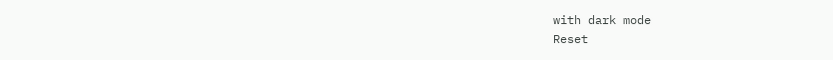with dark mode
Reset